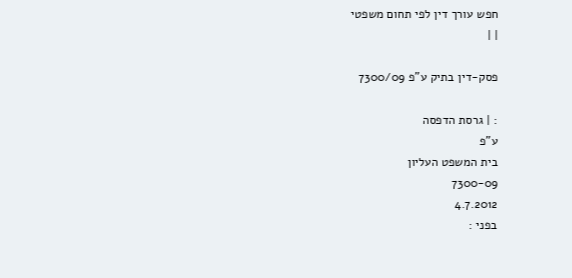חפש עורך דין לפי תחום משפטי
| |

פסק-דין בתיק ע"פ 7300/09

: | גרסת הדפסה
ע"פ
בית המשפט העליון
7300-09
4.7.2012
בפני :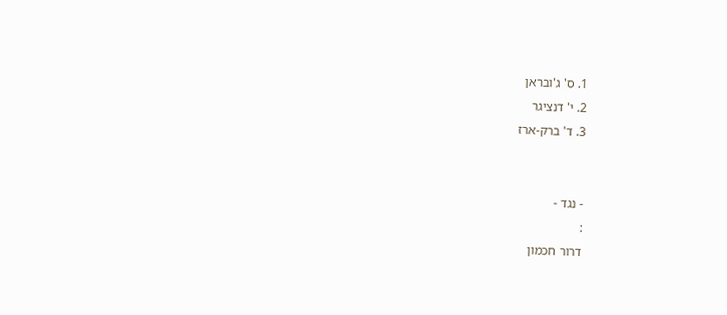1. ס' ג'ובראן
2. י' דנציגר
3. ד' ברק-ארז


- נגד -
:
דרור חכמון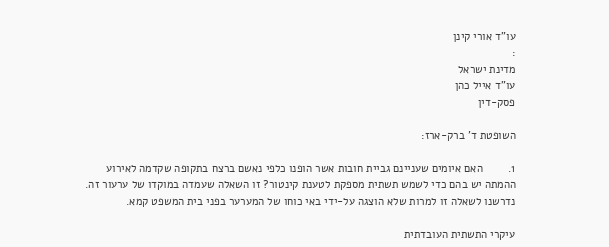עו"ד אורי קינן
:
מדינת ישראל
עו"ד אייל כהן
פסק-דין

השופטת ד' ברק-ארז:

1.        האם איומים שעניינם גביית חובות אשר הופנו כלפי נאשם ברצח בתקופה שקדמה לאירוע ההמתה יש בהם כדי לשמש תשתית מספקת לטענת קינטור? זו השאלה שעמדה במוקדו של ערעור זה. נדרשנו לשאלה זו למרות שלא הוצגה על-ידי באי כוחו של המערער בפני בית המשפט קמא.

עיקרי התשתית העובדתית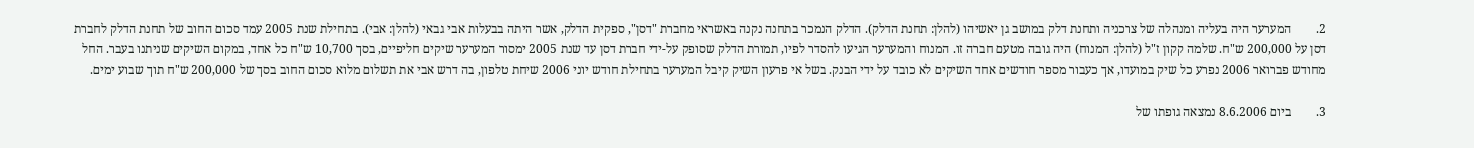2.        המערער היה בעליה ומנהלה של צרכניה ותחנת דלק במושב גן יאשיהו (להלן: תחנת הדלק). הדלק הנמכר בתחנה נקנה באשראי מחברת "דסן", ספקית הדלק, אשר היתה בבעלות אבי גבאי (להלן: אבי). בתחילת שנת 2005 עמד סכום החוב של תחנת הדלק לחברת דסן על 200,000 ש"ח. שלמה קקון ז"ל (להלן: המנוח) היה גובה מטעם חברה זו. המנוח והמערער הגיעו להסדר לפיו, תמורת הדלק שסופק על-ידי חברת דסן עד שנת 2005 ימסור המערער שיקים חליפיים, בסך 10,700 ש"ח כל אחד, במקום השיקים שניתנו בעבר. החל מחודש פברואר 2006 נפרע כל שיק במועדו, אך כעבור מספר חודשים אחד השיקים לא כובד על ידי הבנק. בשל אי פרעון השיק קיבל המערער בתחילת חודש יוני 2006 שיחת טלפון, בה דרש אבי את תשלום מלוא סכום החוב בסך של 200,000 ש"ח תוך שבוע ימים.

3.        ביום 8.6.2006 נמצאה גופתו של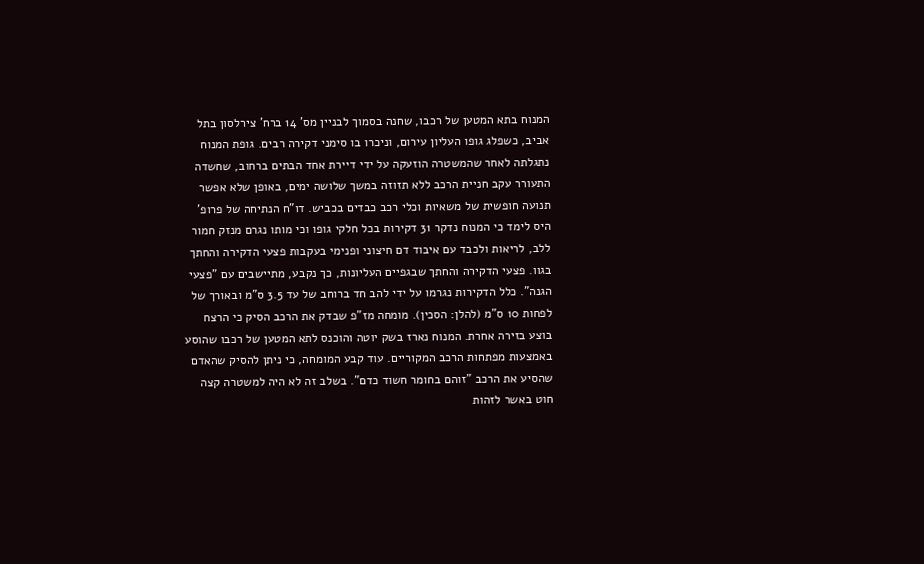המנוח בתא המטען של רכבו, שחנה בסמוך לבניין מס' 14 ברח' צירלסון בתל אביב, כשפלג גופו העליון עירום, וניכרו בו סימני דקירה רבים. גופת המנוח נתגלתה לאחר שהמשטרה הוזעקה על ידי דיירת אחד הבתים ברחוב, שחשדה התעורר עקב חניית הרכב ללא תזוזה במשך שלושה ימים, באופן שלא אפשר תנועה חופשית של משאיות וכלי רכב כבדים בכביש. דו"ח הנתיחה של פרופ' היס לימד כי המנוח נדקר 31 דקירות בכל חלקי גופו וכי מותו נגרם מנזק חמור ללב, לריאות ולכבד עם איבוד דם חיצוני ופנימי בעקבות פצעי הדקירה והחתך בגוו. פצעי הדקירה והחתך שבגפיים העליונות, כך נקבע, מתיישבים עם "פצעי הגנה". כלל הדקירות נגרמו על ידי להב חד ברוחב של עד 3.5 ס"מ ובאורך של לפחות 10 ס"מ (להלן: הסכין). מומחה מז"פ שבדק את הרכב הסיק כי הרצח בוצע בזירה אחרת. המנוח נארז בשק יוטה והוכנס לתא המטען של רכבו שהוסע באמצעות מפתחות הרכב המקוריים. עוד קבע המומחה, כי ניתן להסיק שהאדם שהסיע את הרכב "זוהם בחומר חשוד כדם". בשלב זה לא היה למשטרה קצה חוט באשר לזהות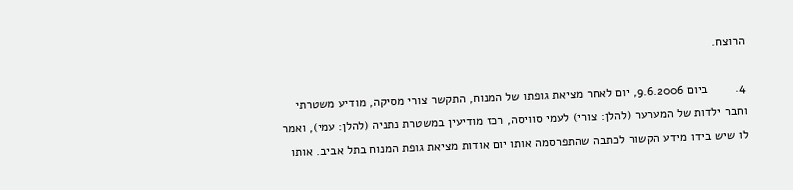הרוצח.

4.        ביום 9.6.2006, יום לאחר מציאת גופתו של המנוח, התקשר צורי מסיקה, מודיע משטרתי וחבר ילדות של המערער (להלן: צורי) לעמי סוויסה, רכז מודיעין במשטרת נתניה (להלן: עמי), ואמר לו שיש בידו מידע הקשור לכתבה שהתפרסמה אותו יום אודות מציאת גופת המנוח בתל אביב. אותו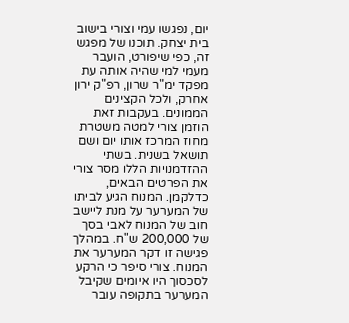יום, נפגשו עמי וצורי בישוב בית יצחק. תוכנו של מפגש זה, כפי שיפורט, הועבר מעמי למי שהיה אותה עת מפקד ימ"ר שרון, רפ"ק ירון אחרק, ולכל הקצינים הממונים. בעקבות זאת הוזמן צורי למטה משטרת מחוז המרכז אותו יום ושם תושאל בשנית. בשתי ההזדמנויות הללו מסר צורי את הפרטים הבאים, כדלקמן. המנוח הגיע לביתו של המערער על מנת ליישב חוב של המנוח לאבי בסך של 200,000 ש"ח. במהלך פגישה זו דקר המערער את המנוח. צורי סיפר כי הרקע לסכסוך היו איומים שקיבל המערער בתקופה עובר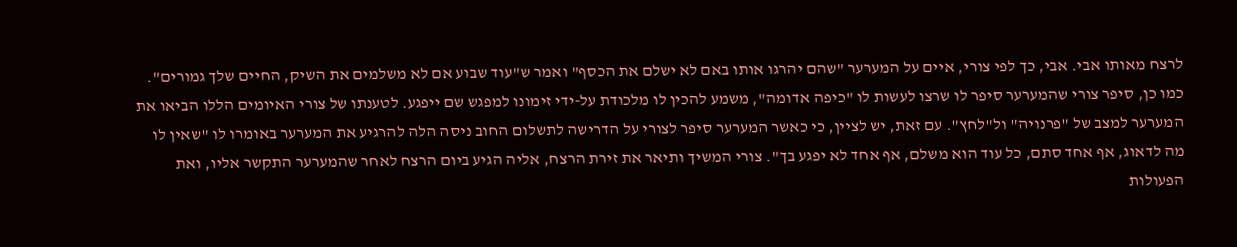לרצח מאותו אבי. אבי, כך לפי צורי, איים על המערער "שהם יהרגו אותו באם לא ישלם את הכסף" ואמר ש"עוד שבוע אם לא משלמים את השיק, החיים שלך גמורים". כמו כן, סיפר צורי שהמערער סיפר לו שרצו לעשות לו "כיפה אדומה", משמע להכין לו מלכודת על-ידי זימונו למפגש שם ייפגע. לטענתו של צורי האיומים הללו הביאו את המערער למצב של "פרנויה" ול"לחץ". עם זאת, יש לציין, כי כאשר המערער סיפר לצורי על הדרישה לתשלום החוב ניסה הלה להרגיע את המערער באומרו לו "שאין לו מה לדאוג, אף אחד סתם, כל עוד הוא משלם, אף אחד לא יפגע בך". צורי המשיך ותיאר את זירת הרצח, אליה הגיע ביום הרצח לאחר שהמערער התקשר אליו, ואת הפעולות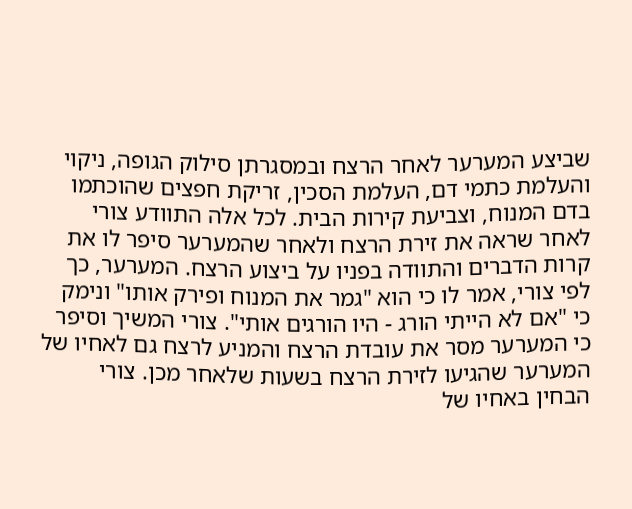שביצע המערער לאחר הרצח ובמסגרתן סילוק הגופה, ניקוי והעלמת כתמי דם, העלמת הסכין, זריקת חפצים שהוכתמו בדם המנוח, וצביעת קירות הבית. לכל אלה התוודע צורי לאחר שראה את זירת הרצח ולאחר שהמערער סיפר לו את קרות הדברים והתוודה בפניו על ביצוע הרצח. המערער, כך לפי צורי, אמר לו כי הוא "גמר את המנוח ופירק אותו" ונימק כי "אם לא הייתי הורג - היו הורגים אותי". צורי המשיך וסיפר כי המערער מסר את עובדת הרצח והמניע לרצח גם לאחיו של המערער שהגיעו לזירת הרצח בשעות שלאחר מכן. צורי הבחין באחיו של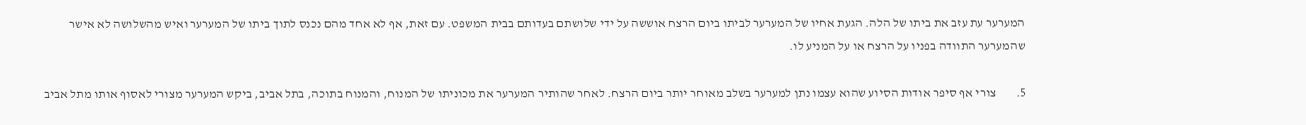המערער עת עזב את ביתו של הלה. הגעת אחיו של המערער לביתו ביום הרצח אוששה על ידי שלושתם בעדותם בבית המשפט. עם זאת, אף לא אחד מהם נכנס לתוך ביתו של המערער ואיש מהשלושה לא אישר שהמערער התוודה בפניו על הרצח או על המניע לו.

5.        צורי אף סיפר אודות הסיוע שהוא עצמו נתן למערער בשלב מאוחר יותר ביום הרצח. לאחר שהותיר המערער את מכוניתו של המנוח, והמנוח בתוכה, בתל אביב, ביקש המערער מצורי לאסוף אותו מתל אביב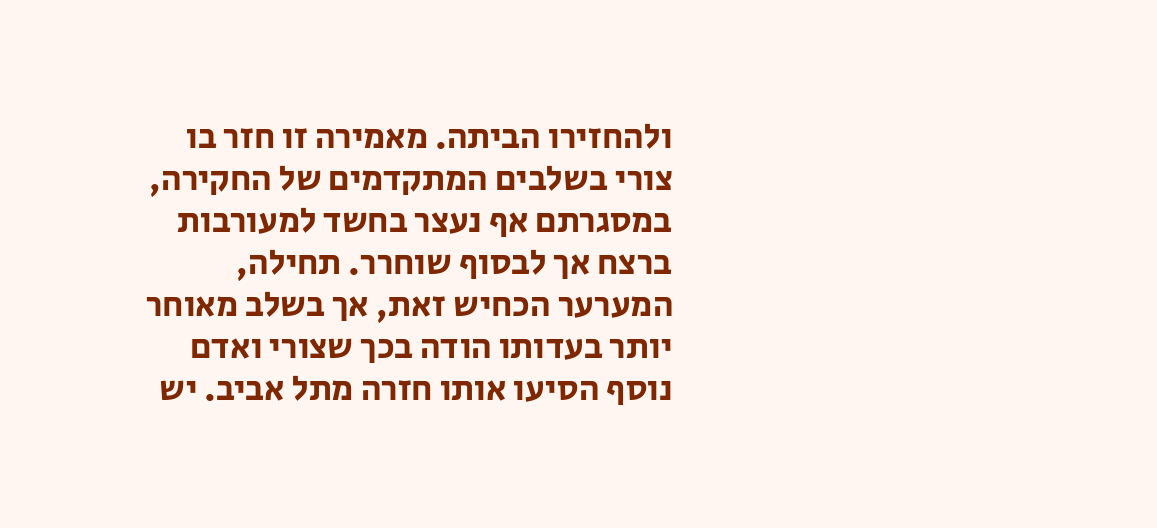ולהחזירו הביתה. מאמירה זו חזר בו צורי בשלבים המתקדמים של החקירה, במסגרתם אף נעצר בחשד למעורבות ברצח אך לבסוף שוחרר. תחילה, המערער הכחיש זאת, אך בשלב מאוחר יותר בעדותו הודה בכך שצורי ואדם נוסף הסיעו אותו חזרה מתל אביב. יש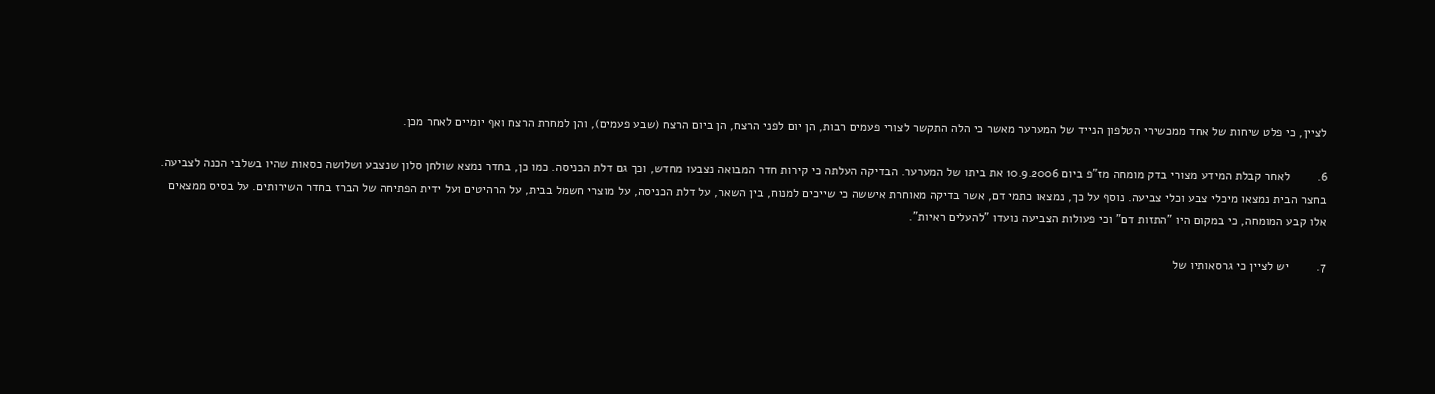לציין, כי פלט שיחות של אחד ממכשירי הטלפון הנייד של המערער מאשר כי הלה התקשר לצורי פעמים רבות, הן יום לפני הרצח, הן ביום הרצח (שבע פעמים), והן למחרת הרצח ואף יומיים לאחר מכן.

6.        לאחר קבלת המידע מצורי בדק מומחה מז"פ ביום 10.9.2006 את ביתו של המערער. הבדיקה העלתה כי קירות חדר המבואה נצבעו מחדש, וכך גם דלת הכניסה. כמו כן, בחדר נמצא שולחן סלון שנצבע ושלושה כסאות שהיו בשלבי הכנה לצביעה. בחצר הבית נמצאו מיכלי צבע וכלי צביעה. נוסף על כך, נמצאו כתמי דם, אשר בדיקה מאוחרת איששה כי שייכים למנוח, בין השאר, על דלת הכניסה, על מוצרי חשמל בבית, על הרהיטים ועל ידית הפתיחה של הברז בחדר השירותים. על בסיס ממצאים אלו קבע המומחה, כי במקום היו "התזות דם" וכי פעולות הצביעה נועדו "להעלים ראיות".

7.        יש לציין כי גרסאותיו של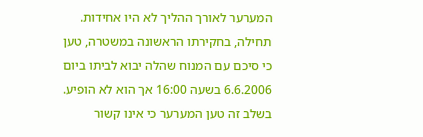המערער לאורך ההליך לא היו אחידות. תחילה, בחקירתו הראשונה במשטרה, טען כי סיכם עם המנוח שהלה יבוא לביתו ביום 6.6.2006 בשעה 16:00 אך הוא לא הופיע. בשלב זה טען המערער כי אינו קשור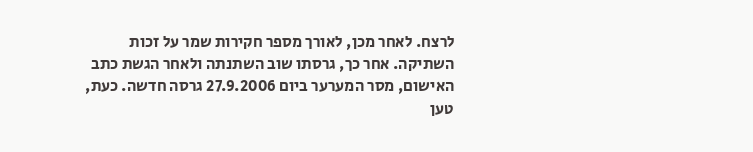לרצח. לאחר מכן, לאורך מספר חקירות שמר על זכות השתיקה. אחר כך, גרסתו שוב השתנתה ולאחר הגשת כתב האישום, מסר המערער ביום 27.9.2006 גרסה חדשה. כעת, טען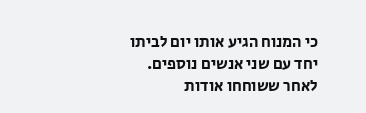כי המנוח הגיע אותו יום לביתו יחד עם שני אנשים נוספים. לאחר ששוחחו אודות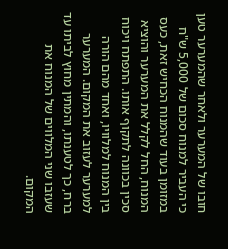חובו של המערער ולאחר שהמערער טען כי העביר למנוח סכום של 5,000 ש"ח במזומן בעוד שהמנוח הכחיש זאת, כעס המנוח, החל לקלל את המערער והוציא סכין בכוונה לתקוף אותו. התפתח ויכוח בין המנוח למלוויו, ואחד מהם הורה למערער לעזוב את המקום. המערער ברח, כך לטענתו, והמתין מחוץ לביתו עד שעזבו שני המלווים של המנוח את המקום.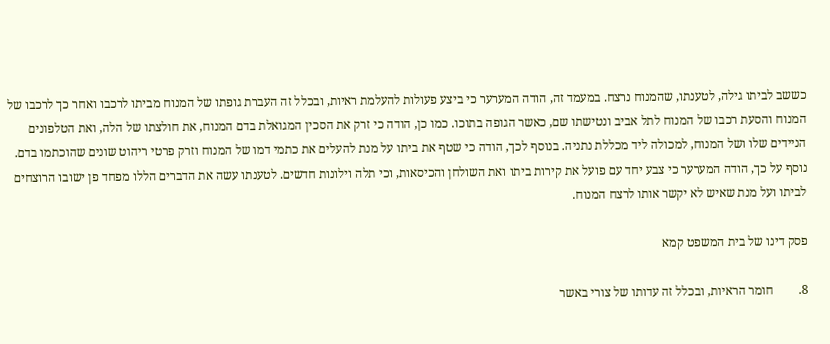כששב לביתו גילה, לטענתו, שהמנוח נרצח. במעמד זה, הודה המערער כי ביצע פעולות להעלמת ראיות, ובכלל זה העברת גופתו של המנוח מביתו לרכבו ואחר כך לרכבו של המנוח והסעת רכבו של המנוח לתל אביב ונטישתו שם, כאשר הגופה בתוכו. כמו כן, הודה כי זרק את הסכין המגואלת בדם המנוח, את חולצתו של הלה, ואת הטלפונים הניידים שלו ושל המנוח, למכולה ליד מכללת נתניה. בנוסף לכך, הודה כי שטף את ביתו על מנת להעלים את כתמי דמו של המנוח וזרק פרטי ריהוט שונים שהוכתמו בדם. נוסף על כך, הודה המערער כי צבע יחד עם פועל את קירות ביתו ואת השולחן והכיסאות, וכי תלה וילונות חדשים. לטענתו עשה את הדברים הללו מפחד פן ישובו הרוצחים לביתו ועל מנת שאיש לא יקשר אותו לרצח המנוח.

פסק דינו של בית המשפט קמא

8.        חומר הראיות, ובכלל זה עדותו של צורי באשר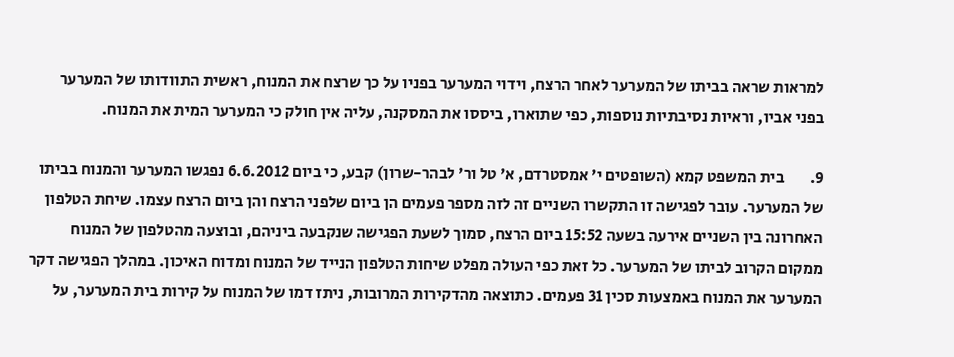למראות שראה בביתו של המערער לאחר הרצח, וידוי המערער בפניו על כך שרצח את המנוח, ראשית התוודותו של המערער בפני אביו, וראיות נסיבתיות נוספות, כפי שתוארו, ביססו את המסקנה, עליה אין חולק כי המערער המית את המנוח.

9.        בית המשפט קמא (השופטים י' אמסטרדם, א' טל ור' לבהר-שרון) קבע, כי ביום 6.6.2012 נפגשו המערער והמנוח בביתו של המערער. עובר לפגישה זו התקשרו השניים זה לזה מספר פעמים הן ביום שלפני הרצח והן ביום הרצח עצמו. שיחת הטלפון האחרונה בין השניים אירעה בשעה 15:52 ביום הרצח, סמוך לשעת הפגישה שנקבעה ביניהם, ובוצעה מהטלפון של המנוח ממקום הקרוב לביתו של המערער. כל זאת כפי העולה מפלט שיחות הטלפון הנייד של המנוח ומדוח האיכון. במהלך הפגישה דקר המערער את המנוח באמצעות סכין 31 פעמים. כתוצאה מהדקירות המרובות, ניתז דמו של המנוח על קירות בית המערער, על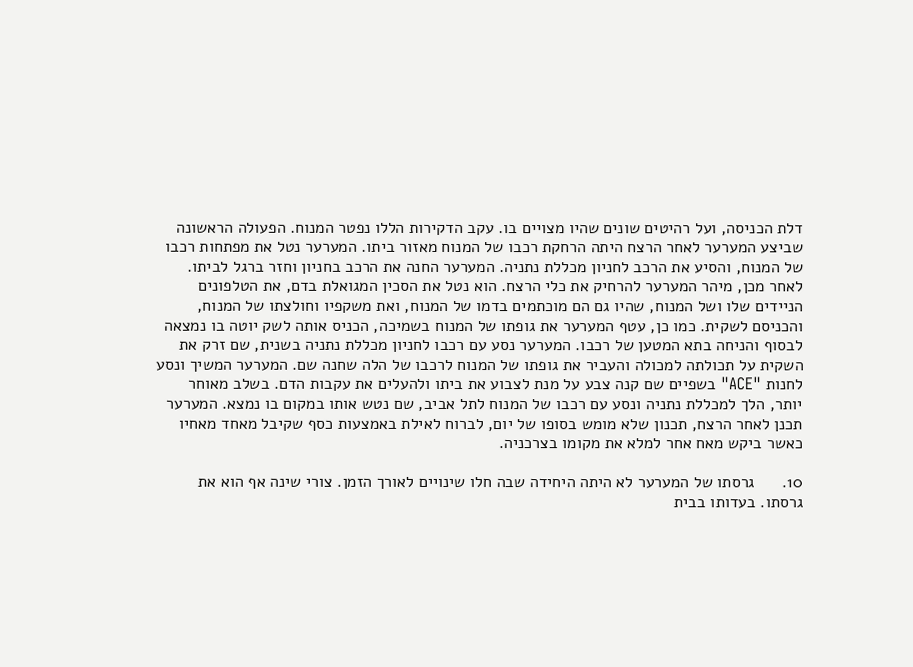דלת הכניסה, ועל רהיטים שונים שהיו מצויים בו. עקב הדקירות הללו נפטר המנוח. הפעולה הראשונה שביצע המערער לאחר הרצח היתה הרחקת רכבו של המנוח מאזור ביתו. המערער נטל את מפתחות רכבו של המנוח, והסיע את הרכב לחניון מכללת נתניה. המערער החנה את הרכב בחניון וחזר ברגל לביתו. לאחר מכן, מיהר המערער להרחיק את כלי הרצח. הוא נטל את הסכין המגואלת בדם, את הטלפונים הניידים שלו ושל המנוח, שהיו גם הם מוכתמים בדמו של המנוח, ואת משקפיו וחולצתו של המנוח, והכניסם לשקית. כמו כן, עטף המערער את גופתו של המנוח בשמיכה, הכניס אותה לשק יוטה בו נמצאה לבסוף והניחה בתא המטען של רכבו. המערער נסע עם רכבו לחניון מכללת נתניה בשנית, שם זרק את השקית על תכולתה למכולה והעביר את גופתו של המנוח לרכבו של הלה שחנה שם. המערער המשיך ונסע לחנות "ACE" בשפיים שם קנה צבע על מנת לצבוע את ביתו ולהעלים את עקבות הדם. בשלב מאוחר יותר, הלך למכללת נתניה ונסע עם רכבו של המנוח לתל אביב, שם נטש אותו במקום בו נמצא. המערער תכנן לאחר הרצח, תכנון שלא מומש בסופו של יום, לברוח לאילת באמצעות כסף שקיבל מאחד מאחיו כאשר ביקש מאח אחר למלא את מקומו בצרכניה.

10.      גרסתו של המערער לא היתה היחידה שבה חלו שינויים לאורך הזמן. צורי שינה אף הוא את גרסתו. בעדותו בבית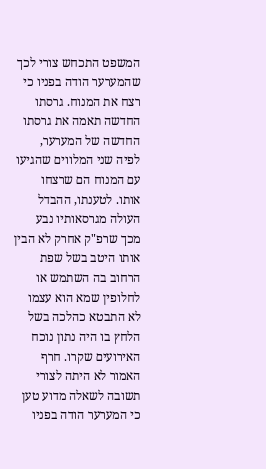המשפט התכחש צורי לכך שהמערער הודה בפניו כי רצח את המנוח. גרסתו החדשה תאמה את גרסתו החדשה של המערער, לפיה שני המלווים שהגיעו עם המנוח הם שרצחו אותו. לטענתו, ההבדל העולה מגרסאותיו נבע מכך שרפ"ק אחרק לא הבין אותו היטב בשל שפת הרחוב בה השתמש או לחלופין שמא הוא עצמו לא התבטא כהלכה בשל הלחץ בו היה נתון נוכח האירועים שקרו. חרף האמור לא היתה לצורי תשובה לשאלה מדוע טען כי המערער הודה בפניו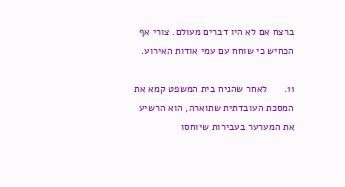ברצח אם לא היו דברים מעולם. צורי אף הכחיש כי שוחח עם עמי אודות האירוע.

11.      לאחר שהניח בית המשפט קמא את המסכת העובדתית שתוארה, הוא הרשיע את המערער בעבירות שיוחסו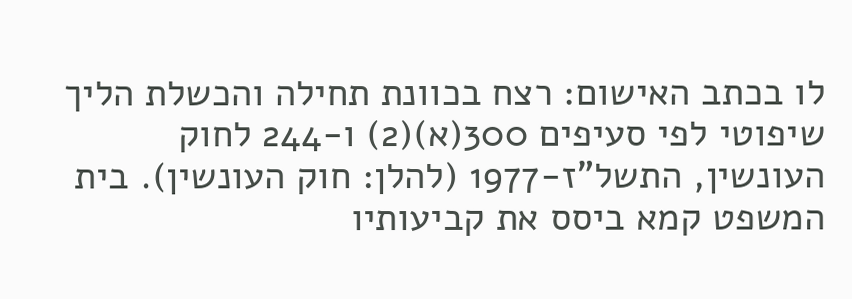לו בכתב האישום: רצח בכוונת תחילה והכשלת הליך שיפוטי לפי סעיפים 300(א)(2) ו-244 לחוק העונשין, התשל"ז-1977 (להלן: חוק העונשין). בית המשפט קמא ביסס את קביעותיו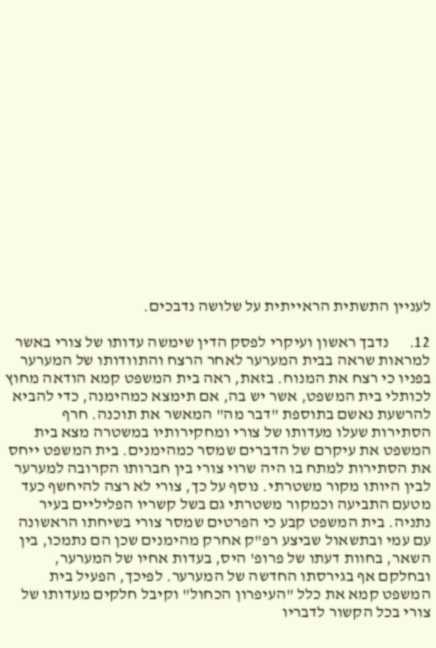לעניין התשתית הראייתית על שלושה נדבכים.

12.      נדבך ראשון ועיקרי לפסק הדין שימשה עדותו של צורי באשר למראות שראה בבית המערער לאחר הרצח והתוודותו של המערער בפניו כי רצח את המנוח. בזאת, ראה בית המשפט קמא הודאה מחוץ לכותלי בית המשפט, אשר יש בה, אם תימצא כמהימנה, כדי להביא להרשעת נאשם בתוספת "דבר מה" המאשר את תוכנה. חרף הסתירות שעלו מעדותו של צורי ומחקירותיו במשטרה מצא בית המשפט את עיקרם של הדברים שמסר כמהימנים. בית המשפט ייחס את הסתירות למתח בו היה שרוי צורי בין חברותו הקרובה למערער לבין היותו מקור משטרתי. נוסף על כך, צורי לא רצה להיחשף כעד מטעם התביעה וכמקור משטרתי גם בשל קשריו הפליליים בעיר נתניה. בית המשפט קבע כי הפרטים שמסר צורי בשיחתו הראשונה עם עמי ובתשאול שביצע רפ"ק אחרק מהימנים שכן הם נתמכו, בין השאר, בחוות דעתו של פרופ' היס, בעדות אחיו של המערער, ובחלקם אף בגירסתו החדשה של המערער. לפיכך, הפעיל בית המשפט קמא את כלל "העיפרון הכחול" וקיבל חלקים מעדותו של צורי בכל הקשור לדבריו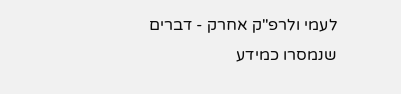לעמי ולרפ"ק אחרק - דברים שנמסרו כמידע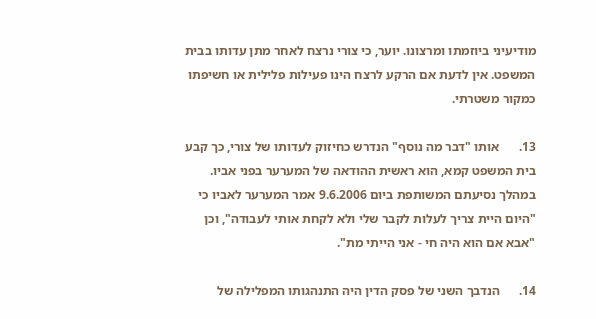מודיעיני ביוזמתו ומרצונו. יוער, כי צורי נרצח לאחר מתן עדותו בבית המשפט. אין לדעת אם הרקע לרצח הינו פעילות פלילית או חשיפתו כמקור משטרתי.

13.      אותו "דבר מה נוסף" הנדרש כחיזוק לעדותו של צורי, כך קבע בית המשפט קמא, הוא ראשית ההודאה של המערער בפני אביו. במהלך נסיעתם המשותפת ביום 9.6.2006 אמר המערער לאביו כי "היום היית צריך לעלות לקבר שלי ולא לקחת אותי לעבודה", וכן "אבא אם הוא היה חי - אני הייתי מת".

14.      הנדבך השני של פסק הדין היה התנהגותו המפלילה של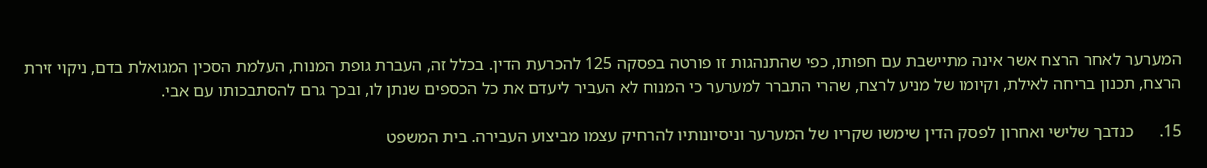המערער לאחר הרצח אשר אינה מתיישבת עם חפותו, כפי שהתנהגות זו פורטה בפסקה 125 להכרעת הדין. בכלל זה, העברת גופת המנוח, העלמת הסכין המגואלת בדם, ניקוי זירת הרצח, תכנון בריחה לאילת, וקיומו של מניע לרצח, שהרי התברר למערער כי המנוח לא העביר ליעדם את כל הכספים שנתן לו, ובכך גרם להסתבכותו עם אבי.

15.      כנדבך שלישי ואחרון לפסק הדין שימשו שקריו של המערער וניסיונותיו להרחיק עצמו מביצוע העבירה. בית המשפט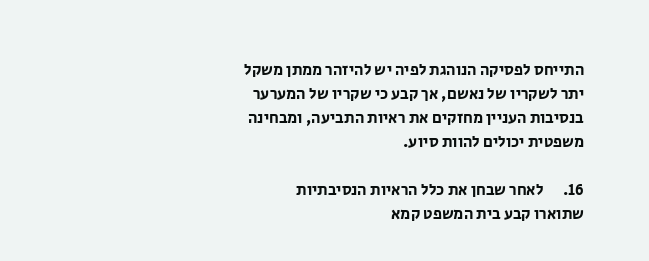התייחס לפסיקה הנוהגת לפיה יש להיזהר ממתן משקל יתר לשקריו של נאשם, אך קבע כי שקריו של המערער בנסיבות העניין מחזקים את ראיות התביעה, ומבחינה משפטית יכולים להוות סיוע.

16.      לאחר שבחן את כלל הראיות הנסיבתיות שתוארו קבע בית המשפט קמא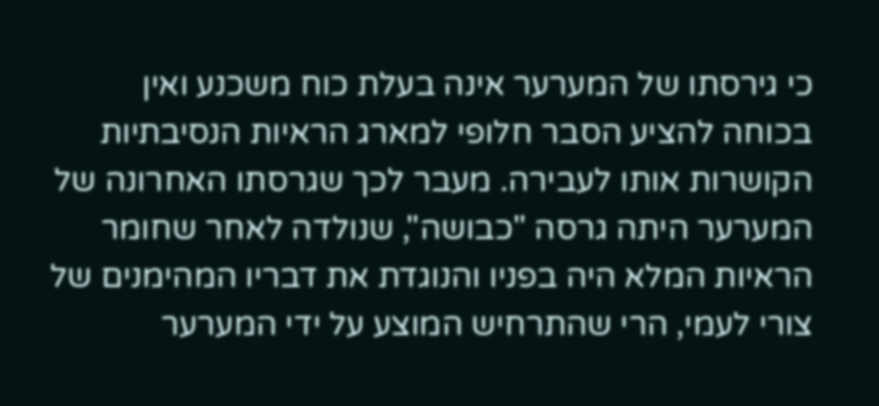כי גירסתו של המערער אינה בעלת כוח משכנע ואין בכוחה להציע הסבר חלופי למארג הראיות הנסיבתיות הקושרות אותו לעבירה. מעבר לכך שגרסתו האחרונה של המערער היתה גרסה "כבושה", שנולדה לאחר שחומר הראיות המלא היה בפניו והנוגדת את דבריו המהימנים של צורי לעמי, הרי שהתרחיש המוצע על ידי המערער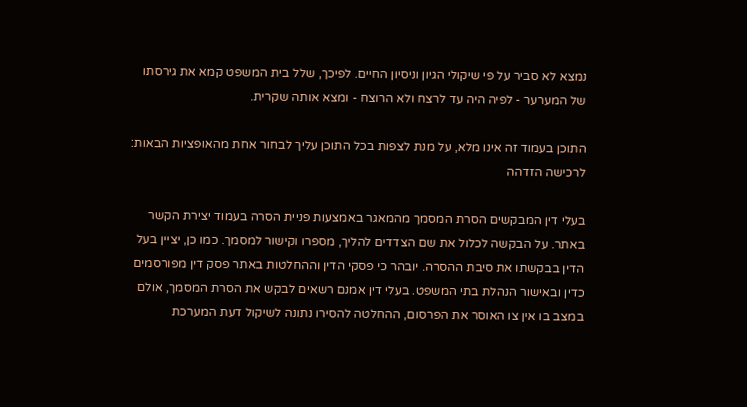נמצא לא סביר על פי שיקולי הגיון וניסיון החיים. לפיכך, שלל בית המשפט קמא את גירסתו של המערער - לפיה היה עד לרצח ולא הרוצח - ומצא אותה שקרית.

התוכן בעמוד זה אינו מלא, על מנת לצפות בכל התוכן עליך לבחור אחת מהאופציות הבאות:
לרכישה הזדהה

בעלי דין המבקשים הסרת המסמך מהמאגר באמצעות פניית הסרה בעמוד יצירת הקשר באתר. על הבקשה לכלול את שם הצדדים להליך, מספרו וקישור למסמך. כמו כן, יציין בעל הדין בבקשתו את סיבת ההסרה. יובהר כי פסקי הדין וההחלטות באתר פסק דין מפורסמים כדין ובאישור הנהלת בתי המשפט. בעלי דין אמנם רשאים לבקש את הסרת המסמך, אולם במצב בו אין צו האוסר את הפרסום, ההחלטה להסירו נתונה לשיקול דעת המערכת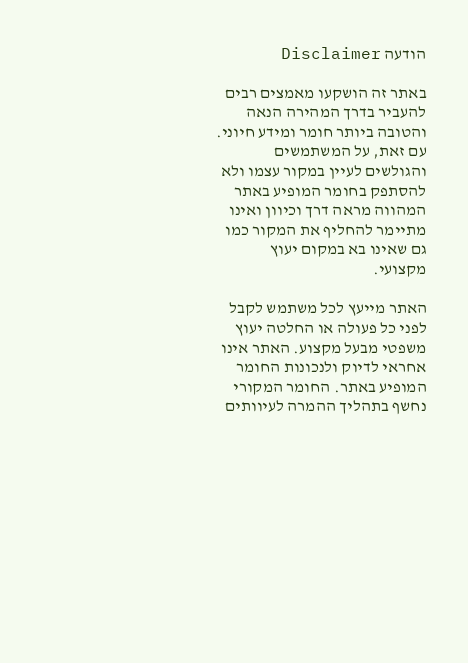הודעה Disclaimer

באתר זה הושקעו מאמצים רבים להעביר בדרך המהירה הנאה והטובה ביותר חומר ומידע חיוני. עם זאת, על המשתמשים והגולשים לעיין במקור עצמו ולא להסתפק בחומר המופיע באתר המהווה מראה דרך וכיוון ואינו מתיימר להחליף את המקור כמו גם שאינו בא במקום יעוץ מקצועי.

האתר מייעץ לכל משתמש לקבל לפני כל פעולה או החלטה יעוץ משפטי מבעל מקצוע. האתר אינו אחראי לדיוק ולנכונות החומר המופיע באתר. החומר המקורי נחשף בתהליך ההמרה לעיוותים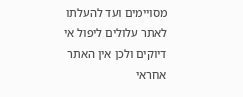מסויימים ועד להעלתו לאתר עלולים ליפול אי דיוקים ולכן אין האתר אחראי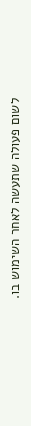לשום פעולה שתעשה לאחר השימוש בו.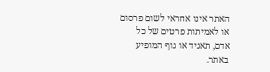האתר אינו אחראי לשום פרסום או לאמיתות פרטים של כל אדם, תאגיד או גוף המופיע באתר.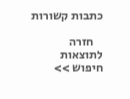כתבות קשורות

    חזרה לתוצאות חיפוש >>